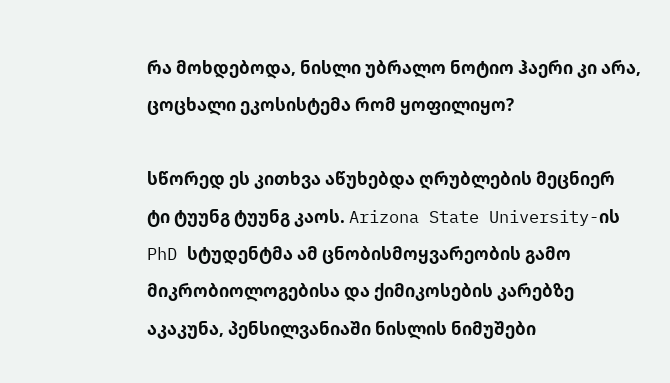რა მოხდებოდა, ნისლი უბრალო ნოტიო ჰაერი კი არა, ცოცხალი ეკოსისტემა რომ ყოფილიყო?

სწორედ ეს კითხვა აწუხებდა ღრუბლების მეცნიერ ტი ტუუნგ ტუუნგ კაოს. Arizona State University-ის PhD სტუდენტმა ამ ცნობისმოყვარეობის გამო მიკრობიოლოგებისა და ქიმიკოსების კარებზე აკაკუნა, პენსილვანიაში ნისლის ნიმუშები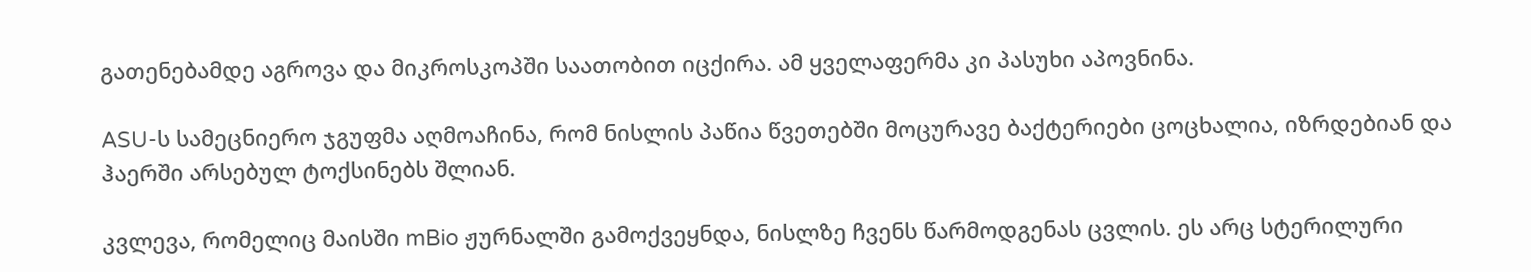გათენებამდე აგროვა და მიკროსკოპში საათობით იცქირა. ამ ყველაფერმა კი პასუხი აპოვნინა.

ASU-ს სამეცნიერო ჯგუფმა აღმოაჩინა, რომ ნისლის პაწია წვეთებში მოცურავე ბაქტერიები ცოცხალია, იზრდებიან და ჰაერში არსებულ ტოქსინებს შლიან.

კვლევა, რომელიც მაისში mBio ჟურნალში გამოქვეყნდა, ნისლზე ჩვენს წარმოდგენას ცვლის. ეს არც სტერილური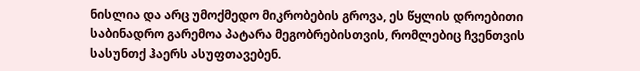ნისლია და არც უმოქმედო მიკრობების გროვა, ეს წყლის დროებითი საბინადრო გარემოა პატარა მეგობრებისთვის, რომლებიც ჩვენთვის სასუნთქ ჰაერს ასუფთავებენ.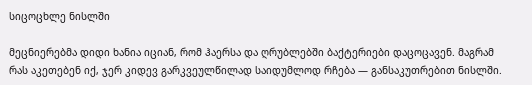სიცოცხლე ნისლში

მეცნიერებმა დიდი ხანია იციან, რომ ჰაერსა და ღრუბლებში ბაქტერიები დაცოცავენ. მაგრამ რას აკეთებენ იქ, ჯერ კიდევ გარკვეულწილად საიდუმლოდ რჩება — განსაკუთრებით ნისლში.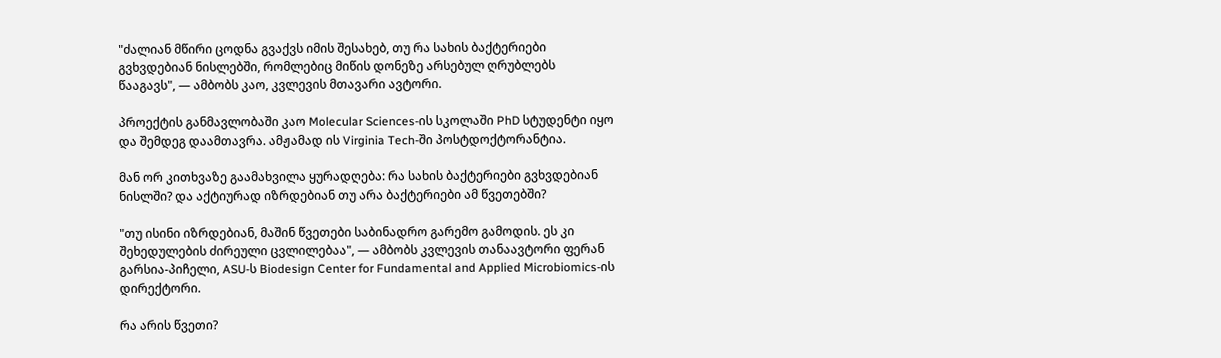"ძალიან მწირი ცოდნა გვაქვს იმის შესახებ, თუ რა სახის ბაქტერიები გვხვდებიან ნისლებში, რომლებიც მიწის დონეზე არსებულ ღრუბლებს წააგავს", — ამბობს კაო, კვლევის მთავარი ავტორი.

პროექტის განმავლობაში კაო Molecular Sciences-ის სკოლაში PhD სტუდენტი იყო და შემდეგ დაამთავრა. ამჟამად ის Virginia Tech-ში პოსტდოქტორანტია.

მან ორ კითხვაზე გაამახვილა ყურადღება: რა სახის ბაქტერიები გვხვდებიან ნისლში? და აქტიურად იზრდებიან თუ არა ბაქტერიები ამ წვეთებში?

"თუ ისინი იზრდებიან, მაშინ წვეთები საბინადრო გარემო გამოდის. ეს კი შეხედულების ძირეული ცვლილებაა", — ამბობს კვლევის თანაავტორი ფერან გარსია-პიჩელი, ASU-ს Biodesign Center for Fundamental and Applied Microbiomics-ის დირექტორი.

რა არის წვეთი?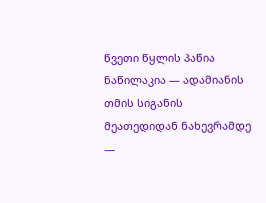წვეთი წყლის პაწია ნაწილაკია — ადამიანის თმის სიგანის მეათედიდან ნახევრამდე —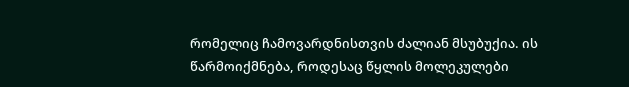რომელიც ჩამოვარდნისთვის ძალიან მსუბუქია. ის წარმოიქმნება, როდესაც წყლის მოლეკულები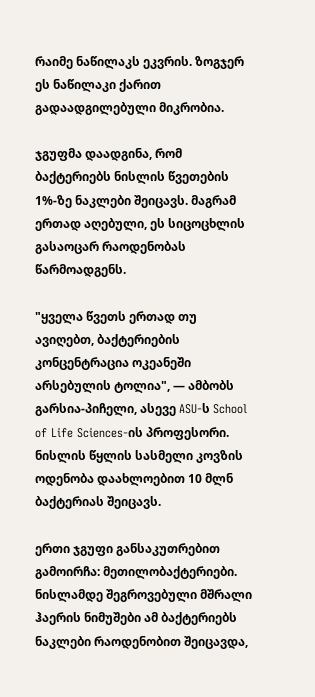რაიმე ნაწილაკს ეკვრის. ზოგჯერ ეს ნაწილაკი ქარით გადაადგილებული მიკრობია.

ჯგუფმა დაადგინა, რომ ბაქტერიებს ნისლის წვეთების 1%-ზე ნაკლები შეიცავს. მაგრამ ერთად აღებული, ეს სიცოცხლის გასაოცარ რაოდენობას წარმოადგენს.

"ყველა წვეთს ერთად თუ ავიღებთ, ბაქტერიების კონცენტრაცია ოკეანეში არსებულის ტოლია", — ამბობს გარსია-პიჩელი, ასევე ASU-ს School of Life Sciences-ის პროფესორი. ნისლის წყლის სასმელი კოვზის ოდენობა დაახლოებით 10 მლნ ბაქტერიას შეიცავს.

ერთი ჯგუფი განსაკუთრებით გამოირჩა: მეთილობაქტერიები. ნისლამდე შეგროვებული მშრალი ჰაერის ნიმუშები ამ ბაქტერიებს ნაკლები რაოდენობით შეიცავდა,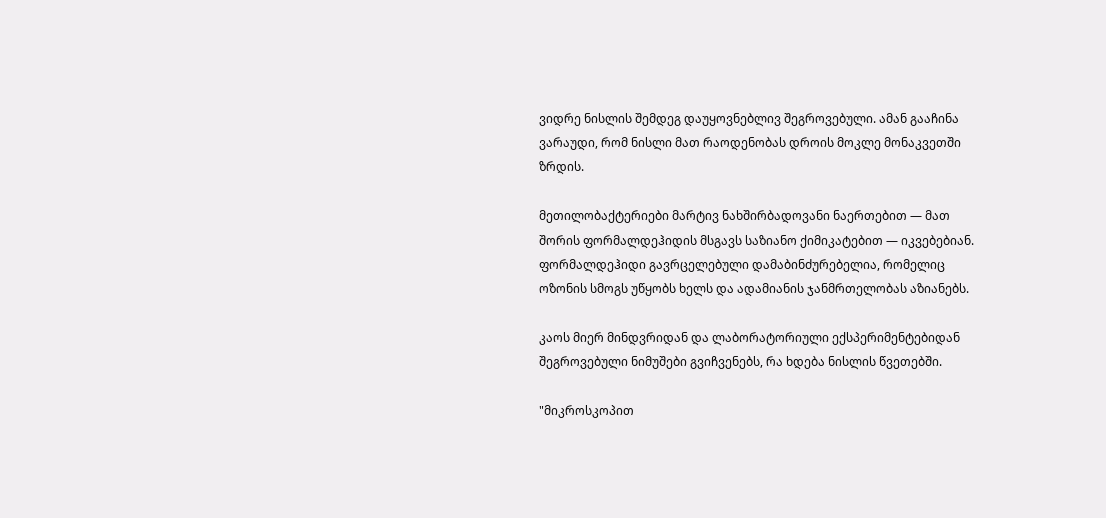ვიდრე ნისლის შემდეგ დაუყოვნებლივ შეგროვებული. ამან გააჩინა ვარაუდი, რომ ნისლი მათ რაოდენობას დროის მოკლე მონაკვეთში ზრდის.

მეთილობაქტერიები მარტივ ნახშირბადოვანი ნაერთებით — მათ შორის ფორმალდეჰიდის მსგავს საზიანო ქიმიკატებით — იკვებებიან. ფორმალდეჰიდი გავრცელებული დამაბინძურებელია, რომელიც ოზონის სმოგს უწყობს ხელს და ადამიანის ჯანმრთელობას აზიანებს.

კაოს მიერ მინდვრიდან და ლაბორატორიული ექსპერიმენტებიდან შეგროვებული ნიმუშები გვიჩვენებს, რა ხდება ნისლის წვეთებში.

"მიკროსკოპით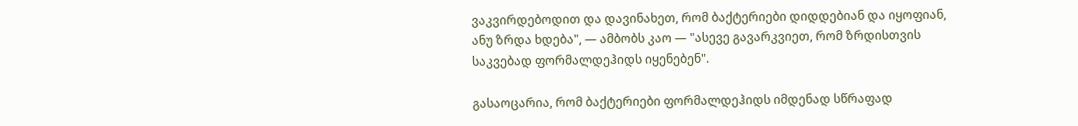ვაკვირდებოდით და დავინახეთ, რომ ბაქტერიები დიდდებიან და იყოფიან, ანუ ზრდა ხდება", — ამბობს კაო — "ასევე გავარკვიეთ, რომ ზრდისთვის საკვებად ფორმალდეჰიდს იყენებენ".

გასაოცარია, რომ ბაქტერიები ფორმალდეჰიდს იმდენად სწრაფად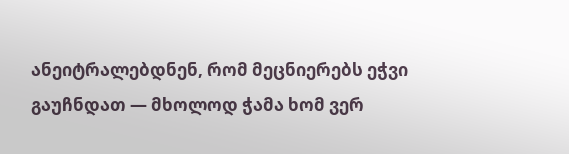ანეიტრალებდნენ, რომ მეცნიერებს ეჭვი გაუჩნდათ — მხოლოდ ჭამა ხომ ვერ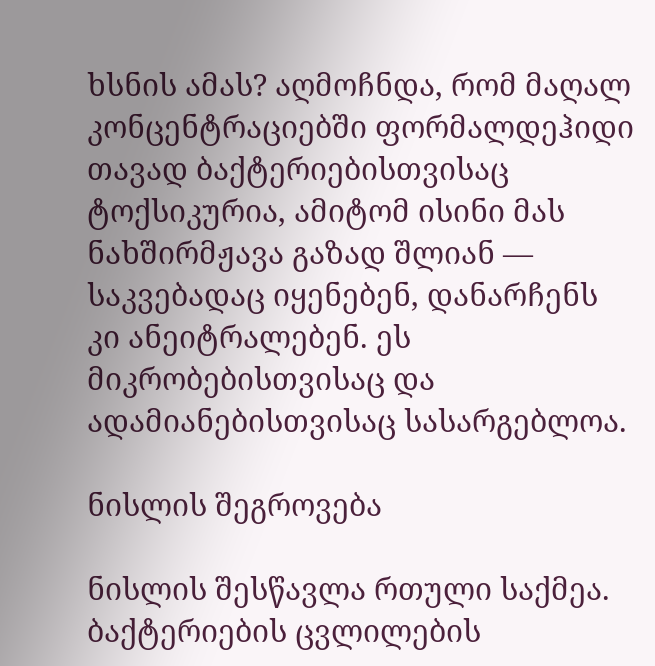ხსნის ამას? აღმოჩნდა, რომ მაღალ კონცენტრაციებში ფორმალდეჰიდი თავად ბაქტერიებისთვისაც ტოქსიკურია, ამიტომ ისინი მას ნახშირმჟავა გაზად შლიან — საკვებადაც იყენებენ, დანარჩენს კი ანეიტრალებენ. ეს მიკრობებისთვისაც და ადამიანებისთვისაც სასარგებლოა.

ნისლის შეგროვება

ნისლის შესწავლა რთული საქმეა. ბაქტერიების ცვლილების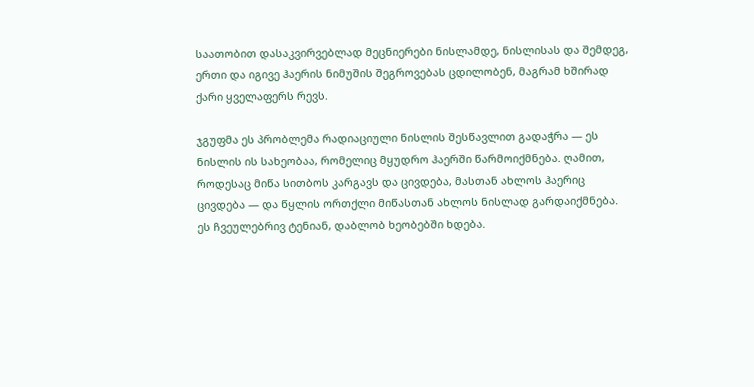საათობით დასაკვირვებლად მეცნიერები ნისლამდე, ნისლისას და შემდეგ, ერთი და იგივე ჰაერის ნიმუშის შეგროვებას ცდილობენ, მაგრამ ხშირად ქარი ყველაფერს რევს.

ჯგუფმა ეს პრობლემა რადიაციული ნისლის შესწავლით გადაჭრა — ეს ნისლის ის სახეობაა, რომელიც მყუდრო ჰაერში წარმოიქმნება. ღამით, როდესაც მიწა სითბოს კარგავს და ცივდება, მასთან ახლოს ჰაერიც ცივდება — და წყლის ორთქლი მიწასთან ახლოს ნისლად გარდაიქმნება. ეს ჩვეულებრივ ტენიან, დაბლობ ხეობებში ხდება.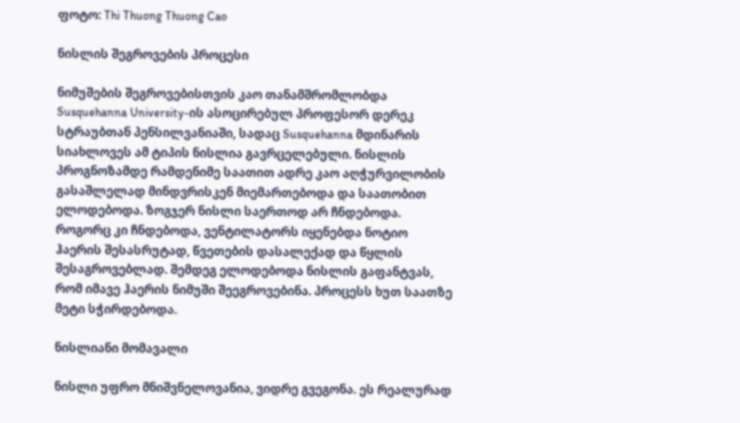ფოტო: Thi Thuong Thuong Cao

ნისლის შეგროვების პროცესი

ნიმუშების შეგროვებისთვის კაო თანამშრომლობდა Susquehanna University-ის ასოცირებულ პროფესორ დერეკ სტრაუბთან პენსილვანიაში, სადაც Susquehanna მდინარის სიახლოვეს ამ ტიპის ნისლია გავრცელებული. ნისლის პროგნოზამდე რამდენიმე საათით ადრე კაო აღჭურვილობის გასაშლელად მინდვრისკენ მიემართებოდა და საათობით ელოდებოდა. ზოგჯერ ნისლი საერთოდ არ ჩნდებოდა. როგორც კი ჩნდებოდა, ვენტილატორს იყენებდა ნოტიო ჰაერის შესასრუტად, წვეთების დასალექად და წყლის შესაგროვებლად. შემდეგ ელოდებოდა ნისლის გაფანტვას, რომ იმავე ჰაერის ნიმუში შეეგროვებინა. პროცესს ხუთ საათზე მეტი სჭირდებოდა.

ნისლიანი მომავალი

ნისლი უფრო მნიშვნელოვანია, ვიდრე გვეგონა. ეს რეალურად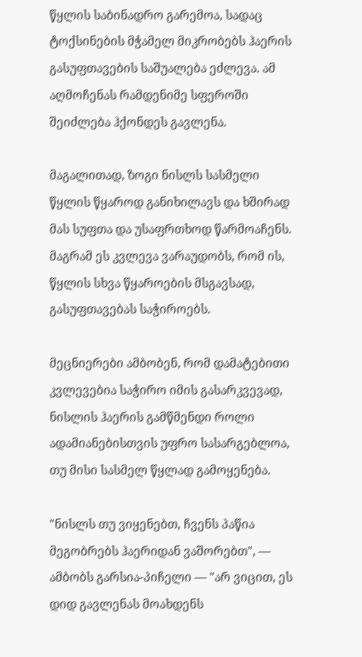წყლის საბინადრო გარემოა, სადაც ტოქსინების მჭამელ მიკრობებს ჰაერის გასუფთავების საშუალება ეძლევა. ამ აღმოჩენას რამდენიმე სფეროში შეიძლება ჰქონდეს გავლენა.

მაგალითად, ზოგი ნისლს სასმელი წყლის წყაროდ განიხილავს და ხშირად მას სუფთა და უსაფრთხოდ წარმოაჩენს. მაგრამ ეს კვლევა ვარაუდობს, რომ ის, წყლის სხვა წყაროების მსგავსად, გასუფთავებას საჭიროებს.

მეცნიერები ამბობენ, რომ დამატებითი კვლევებია საჭირო იმის გასარკვევად, ნისლის ჰაერის გამწმენდი როლი ადამიანებისთვის უფრო სასარგებლოა, თუ მისი სასმელ წყლად გამოყენება.

"ნისლს თუ ვიყენებთ, ჩვენს პაწია მეგობრებს ჰაერიდან ვაშორებთ", — ამბობს გარსია-პიჩელი — "არ ვიცით, ეს დიდ გავლენას მოახდენს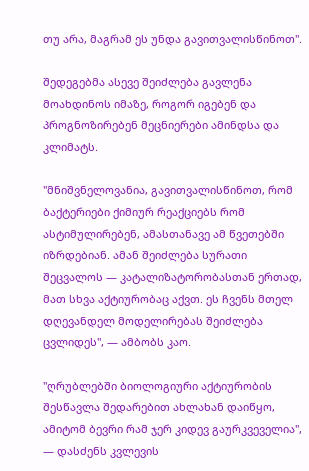თუ არა, მაგრამ ეს უნდა გავითვალისწინოთ".

შედეგებმა ასევე შეიძლება გავლენა მოახდინოს იმაზე, როგორ იგებენ და პროგნოზირებენ მეცნიერები ამინდსა და კლიმატს.

"მნიშვნელოვანია, გავითვალისწინოთ, რომ ბაქტერიები ქიმიურ რეაქციებს რომ ასტიმულირებენ, ამასთანავე ამ წვეთებში იზრდებიან. ამან შეიძლება სურათი შეცვალოს — კატალიზატორობასთან ერთად, მათ სხვა აქტიურობაც აქვთ. ეს ჩვენს მთელ დღევანდელ მოდელირებას შეიძლება ცვლიდეს", — ამბობს კაო.

"ღრუბლებში ბიოლოგიური აქტიურობის შესწავლა შედარებით ახლახან დაიწყო, ამიტომ ბევრი რამ ჯერ კიდევ გაურკვეველია", — დასძენს კვლევის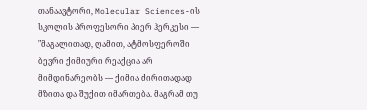თანაავტორი, Molecular Sciences-ის სკოლის პროფესორი პიერ ჰერკესი — "მაგალითად, ღამით, ატმოსფეროში ბევრი ქიმიური რეაქცია არ მიმდინარეობს — ქიმია ძირითადად მზითა და შუქით იმართება. მაგრამ თუ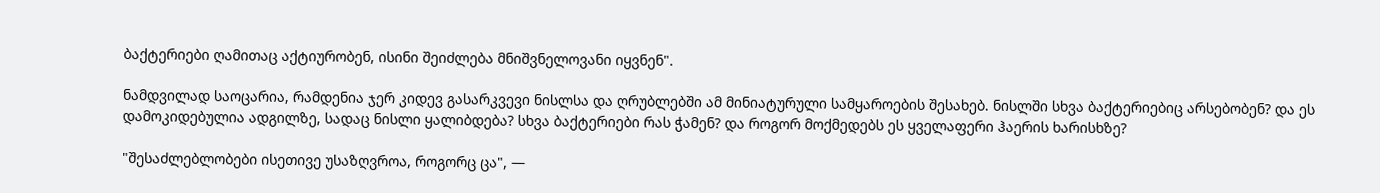ბაქტერიები ღამითაც აქტიურობენ, ისინი შეიძლება მნიშვნელოვანი იყვნენ".

ნამდვილად საოცარია, რამდენია ჯერ კიდევ გასარკვევი ნისლსა და ღრუბლებში ამ მინიატურული სამყაროების შესახებ. ნისლში სხვა ბაქტერიებიც არსებობენ? და ეს დამოკიდებულია ადგილზე, სადაც ნისლი ყალიბდება? სხვა ბაქტერიები რას ჭამენ? და როგორ მოქმედებს ეს ყველაფერი ჰაერის ხარისხზე?

"შესაძლებლობები ისეთივე უსაზღვროა, როგორც ცა", —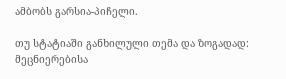ამბობს გარსია-პიჩელი.

თუ სტატიაში განხილული თემა და ზოგადად: მეცნიერებისა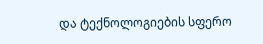და ტექნოლოგიების სფერო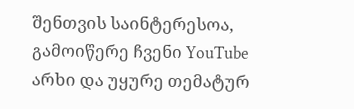შენთვის საინტერესოა, გამოიწერე ჩვენი YouTube არხი და უყურე თემატურ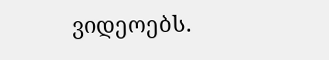ვიდეოებს.